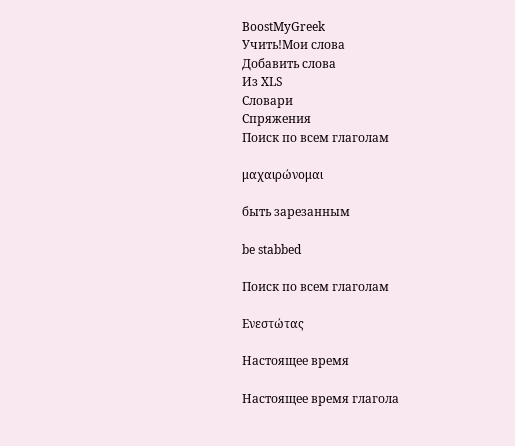BoostMyGreek
Учить!Мои слова
Добавить слова
Из XLS
Словари
Спряжения
Поиск по всем глаголам

μαχαιρώνομαι

быть зарезанным

be stabbed

Поиск по всем глаголам

Ενεστώτας

Настоящее время

Настоящее время глагола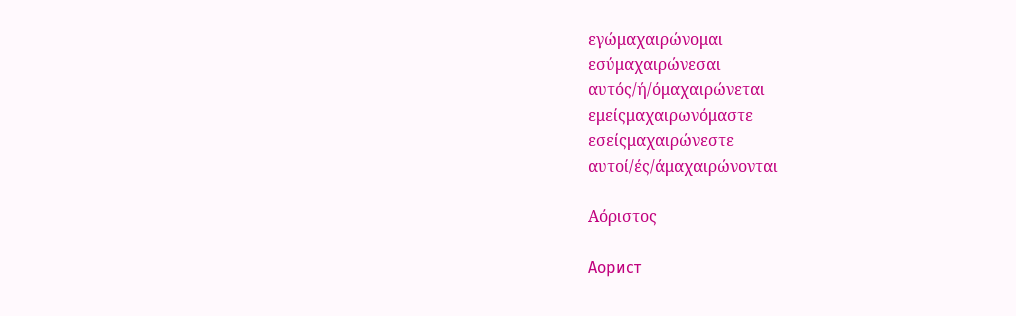εγώμαχαιρώνομαι
εσύμαχαιρώνεσαι
αυτός/ή/όμαχαιρώνεται
εμείςμαχαιρωνόμαστε
εσείςμαχαιρώνεστε
αυτοί/ές/άμαχαιρώνονται

Αόριστος

Аорист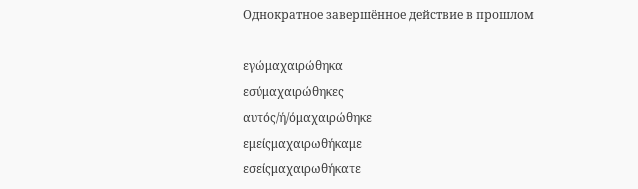Однократное завершённое действие в прошлом

εγώμαχαιρώθηκα
εσύμαχαιρώθηκες
αυτός/ή/όμαχαιρώθηκε
εμείςμαχαιρωθήκαμε
εσείςμαχαιρωθήκατε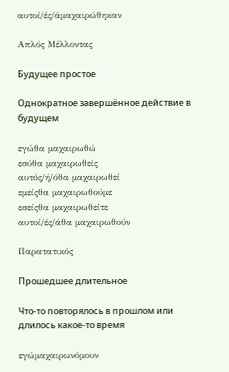αυτοί/ές/άμαχαιρώθηκαν

Απλός Μέλλοντας

Будущее простое

Однократное завершённое действие в будущем

εγώθα μαχαιρωθώ
εσύθα μαχαιρωθείς
αυτός/ή/όθα μαχαιρωθεί
εμείςθα μαχαιρωθούμε
εσείςθα μαχαιρωθείτε
αυτοί/ές/άθα μαχαιρωθούν

Παρατατικός

Прошедшее длительное

Что-то повторялось в прошлом или длилось какое-то время

εγώμαχαιρωνόμουν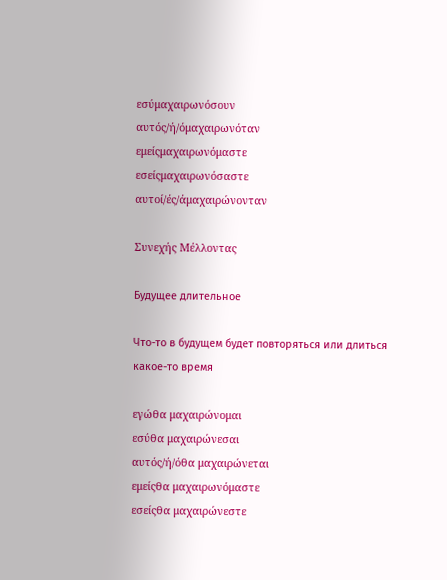εσύμαχαιρωνόσουν
αυτός/ή/όμαχαιρωνόταν
εμείςμαχαιρωνόμαστε
εσείςμαχαιρωνόσαστε
αυτοί/ές/άμαχαιρώνονταν

Συνεχής Μέλλοντας

Будущее длительное

Что-то в будущем будет повторяться или длиться какое-то время

εγώθα μαχαιρώνομαι
εσύθα μαχαιρώνεσαι
αυτός/ή/όθα μαχαιρώνεται
εμείςθα μαχαιρωνόμαστε
εσείςθα μαχαιρώνεστε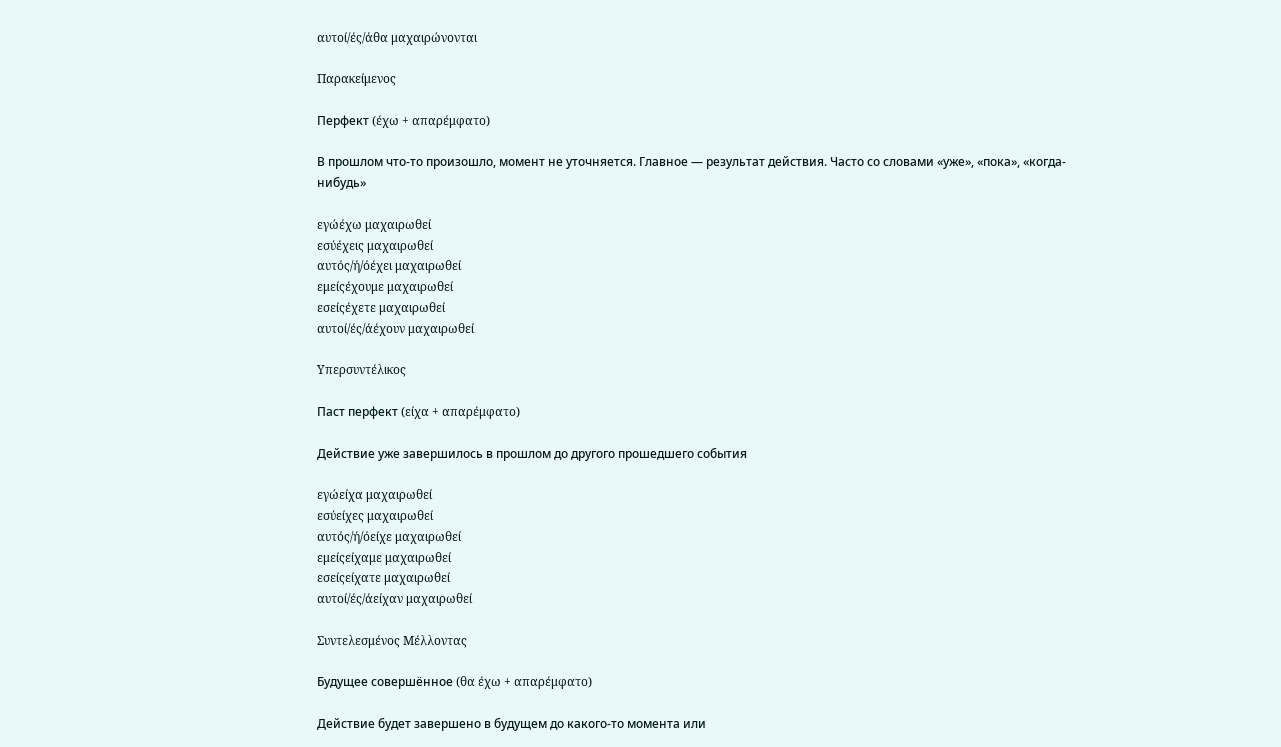αυτοί/ές/άθα μαχαιρώνονται

Παρακείμενος

Перфект (έχω + απαρέμφατο)

В прошлом что-то произошло, момент не уточняется. Главное — результат действия. Часто со словами «уже», «пока», «когда-нибудь»

εγώέχω μαχαιρωθεί
εσύέχεις μαχαιρωθεί
αυτός/ή/όέχει μαχαιρωθεί
εμείςέχουμε μαχαιρωθεί
εσείςέχετε μαχαιρωθεί
αυτοί/ές/άέχουν μαχαιρωθεί

Υπερσυντέλικος

Паст перфект (είχα + απαρέμφατο)

Действие уже завершилось в прошлом до другого прошедшего события

εγώείχα μαχαιρωθεί
εσύείχες μαχαιρωθεί
αυτός/ή/όείχε μαχαιρωθεί
εμείςείχαμε μαχαιρωθεί
εσείςείχατε μαχαιρωθεί
αυτοί/ές/άείχαν μαχαιρωθεί

Συντελεσμένος Μέλλοντας

Будущее совершённое (θα έχω + απαρέμφατο)

Действие будет завершено в будущем до какого-то момента или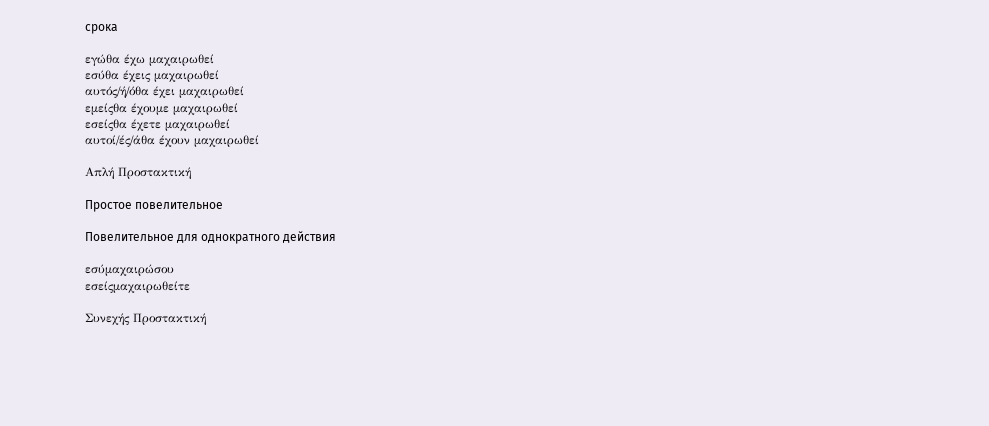срока

εγώθα έχω μαχαιρωθεί
εσύθα έχεις μαχαιρωθεί
αυτός/ή/όθα έχει μαχαιρωθεί
εμείςθα έχουμε μαχαιρωθεί
εσείςθα έχετε μαχαιρωθεί
αυτοί/ές/άθα έχουν μαχαιρωθεί

Απλή Προστακτική

Простое повелительное

Повелительное для однократного действия

εσύμαχαιρώσου
εσείςμαχαιρωθείτε

Συνεχής Προστακτική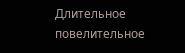Длительное повелительное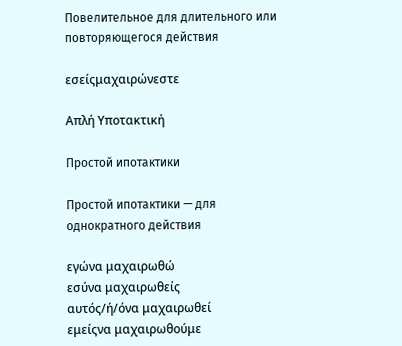Повелительное для длительного или повторяющегося действия

εσείςμαχαιρώνεστε

Απλή Υποτακτική

Простой ипотактики

Простой ипотактики — для однократного действия

εγώνα μαχαιρωθώ
εσύνα μαχαιρωθείς
αυτός/ή/όνα μαχαιρωθεί
εμείςνα μαχαιρωθούμε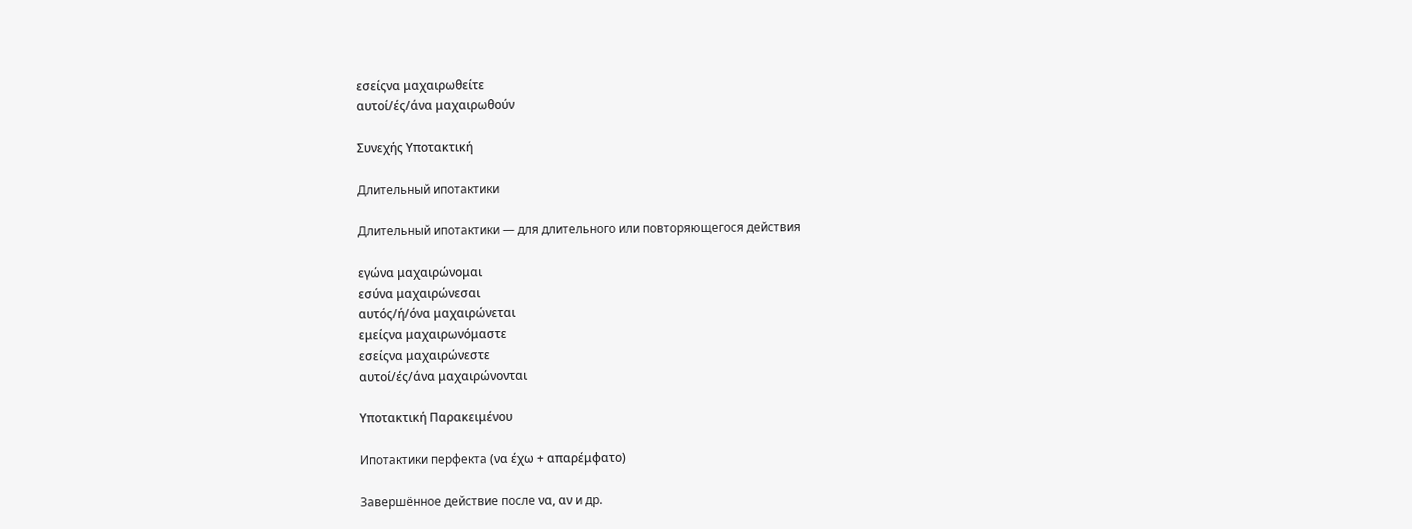εσείςνα μαχαιρωθείτε
αυτοί/ές/άνα μαχαιρωθούν

Συνεχής Υποτακτική

Длительный ипотактики

Длительный ипотактики — для длительного или повторяющегося действия

εγώνα μαχαιρώνομαι
εσύνα μαχαιρώνεσαι
αυτός/ή/όνα μαχαιρώνεται
εμείςνα μαχαιρωνόμαστε
εσείςνα μαχαιρώνεστε
αυτοί/ές/άνα μαχαιρώνονται

Υποτακτική Παρακειμένου

Ипотактики перфекта (να έχω + απαρέμφατο)

Завершённое действие после να, αν и др.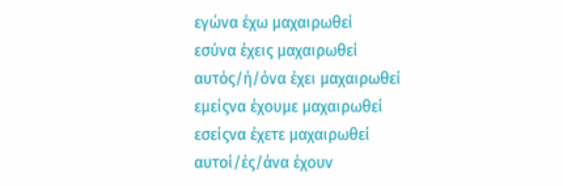εγώνα έχω μαχαιρωθεί
εσύνα έχεις μαχαιρωθεί
αυτός/ή/όνα έχει μαχαιρωθεί
εμείςνα έχουμε μαχαιρωθεί
εσείςνα έχετε μαχαιρωθεί
αυτοί/ές/άνα έχουν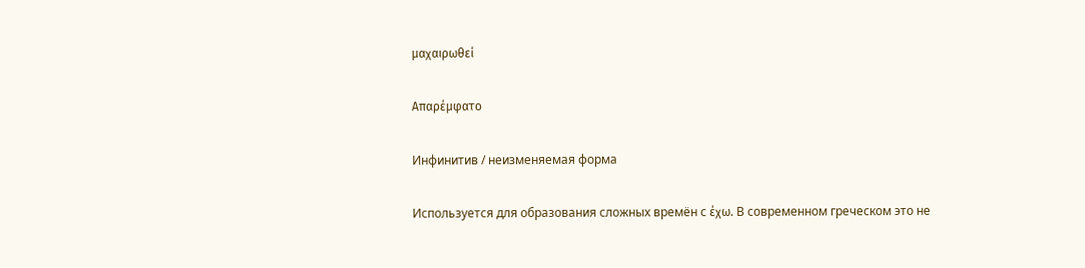μαχαιρωθεί

Απαρέμφατο

Инфинитив / неизменяемая форма

Используется для образования сложных времён с έχω. В современном греческом это не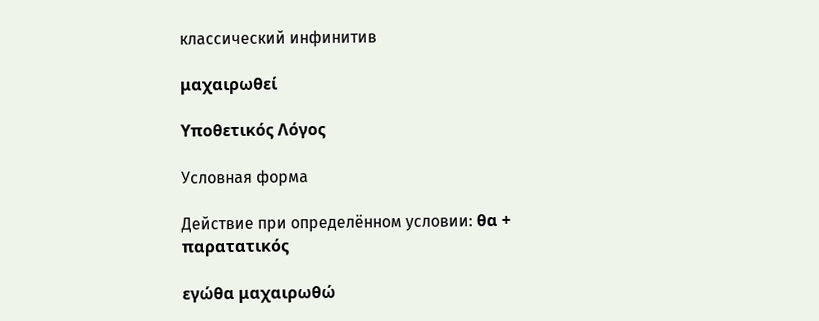классический инфинитив

μαχαιρωθεί

Υποθετικός Λόγος

Условная форма

Действие при определённом условии: θα + παρατατικός

εγώθα μαχαιρωθώ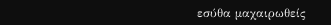εσύθα μαχαιρωθείς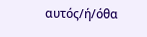αυτός/ή/όθα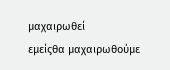μαχαιρωθεί
εμείςθα μαχαιρωθούμε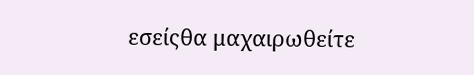εσείςθα μαχαιρωθείτε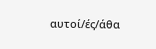αυτοί/ές/άθα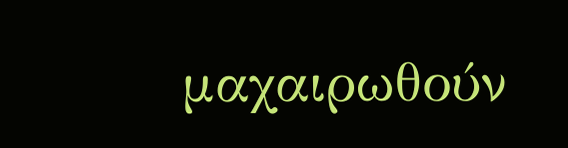μαχαιρωθούν